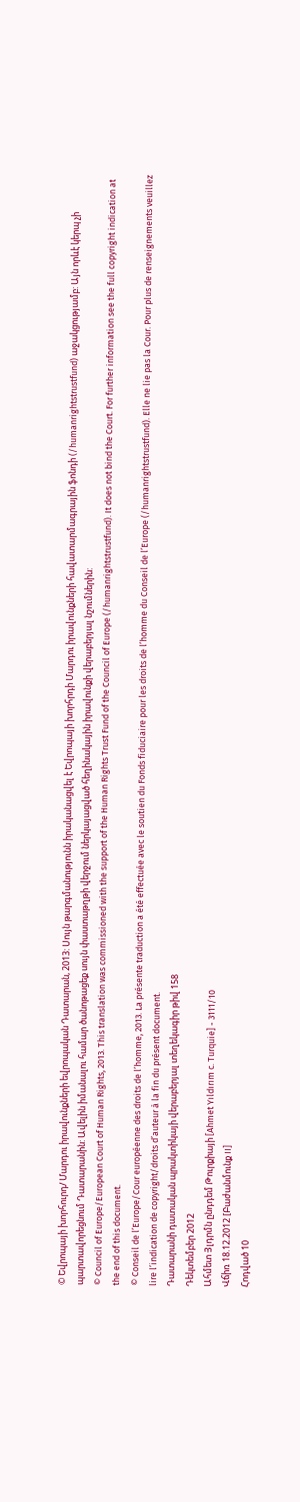© Եվրոպայի խորհուրդ/ Մարդու իրավունքների եվրոպական Դատարան, 2013: Սույն թարգմանությունն իրականացվել է Եվրոպայի խորհրդի Մարդու իրավունքների հավատարմագրային ֆոնդի (/humanrightstrustfund) աջակցությամբ: Այն որևէ կերպ չի պարտավորեցնում Դատարանին: Ավելին իմանալու համար ծանոթացեք սույն փաստաթղթի վերջում ներկայացված հեղինակային իրավունքի վերաբերյալ նշումներին:
© Council of Europe/European Court of Human Rights, 2013. This translation was commissioned with the support of the Human Rights Trust Fund of the Council of Europe (/humanrightstrustfund). It does not bind the Court. For further information see the full copyright indication at the end of this document.
© Conseil de l’Europe/Cour européenne des droits de l’homme, 2013. La présente traduction a été effectuée avec le soutien du Fonds fiduciaire pour les droits de l’homme du Conseil de l’Europe (/humanrightstrustfund). Elle ne lie pas la Cour. Pour plus de renseignements veuillez lire l’indication de copyright/droits d’auteur à la fin du présent document.
Դատարանի դատական պրակտիկայի վերաբերյալ տեղեկագիր թիվ 158
Դեկտեմբեր 2012
Ահմետ Յլդրմն ընդդեմ Թուրքիայի [Ahmet Yıldırım c. Turquie] - 3111/10
Վճիռ 18.12.2012 [Բաժանմունք II]
Հոդված 10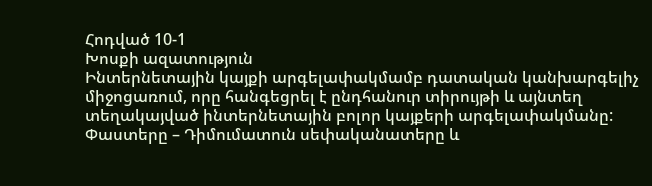Հոդված 10-1
Խոսքի ազատություն
Ինտերնետային կայքի արգելափակմամբ դատական կանխարգելիչ միջոցառում, որը հանգեցրել է ընդհանուր տիրույթի և այնտեղ տեղակայված ինտերնետային բոլոր կայքերի արգելափակմանը:
Փաստերը – Դիմումատուն սեփականատերը և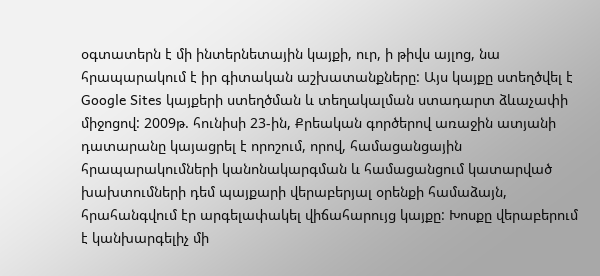օգտատերն է մի ինտերնետային կայքի, ուր, ի թիվս այլոց, նա հրապարակում է իր գիտական աշխատանքները: Այս կայքը ստեղծվել է Google Sites կայքերի ստեղծման և տեղակալման ստադարտ ձևաչափի միջոցով: 2009թ. հունիսի 23-ին, Քրեական գործերով առաջին ատյանի դատարանը կայացրել է որոշում, որով, համացանցային հրապարակումների կանոնակարգման և համացանցում կատարված խախտումների դեմ պայքարի վերաբերյալ օրենքի համաձայն, հրահանգվում էր արգելափակել վիճահարույց կայքը: Խոսքը վերաբերում է կանխարգելիչ մի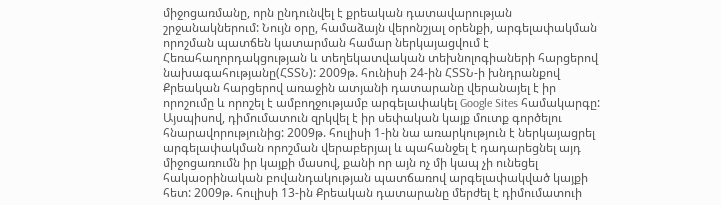միջոցառմանը, որն ընդունվել է քրեական դատավարության շրջանակներում: Նույն օրը, համաձայն վերոնշյալ օրենքի, արգելափակման որոշման պատճեն կատարման համար ներկայացվում է Հեռահաղորդակցության և տեղեկատվական տեխնոլոգիաների հարցերով նախագահությանը(ՀՏՏՆ): 2009թ. հունիսի 24-ին ՀՏՏՆ-ի խնդրանքով Քրեական հարցերով առաջին ատյանի դատարանը վերանայել է իր որոշումը և որոշել է ամբողջությամբ արգելափակել Google Sites համակարգը: Այսպիսով, դիմումատուն զրկվել է իր սեփական կայք մուտք գործելու հնարավորությունից: 2009թ. հուլիսի 1-ին նա առարկություն է ներկայացրել արգելափակման որոշման վերաբերյալ և պահանջել է դադարեցնել այդ միջոցառումն իր կայքի մասով, քանի որ այն ոչ մի կապ չի ունեցել հակաօրինական բովանդակության պատճառով արգելափակված կայքի հետ: 2009թ. հուլիսի 13-ին Քրեական դատարանը մերժել է դիմումատուի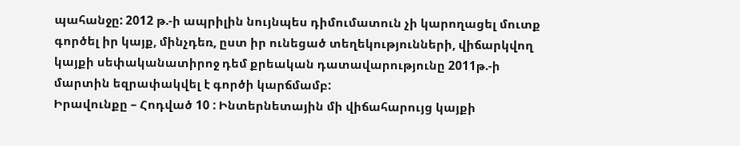պահանջը: 2012 թ.-ի ապրիլին նույնպես դիմումատուն չի կարողացել մուտք գործել իր կայք, մինչդեռ, ըստ իր ունեցած տեղեկությունների, վիճարկվող կայքի սեփականատիրոջ դեմ քրեական դատավարությունը 2011թ.-ի մարտին եզրափակվել է գործի կարճմամբ:
Իրավունքը – Հոդված 10 : Ինտերնետային մի վիճահարույց կայքի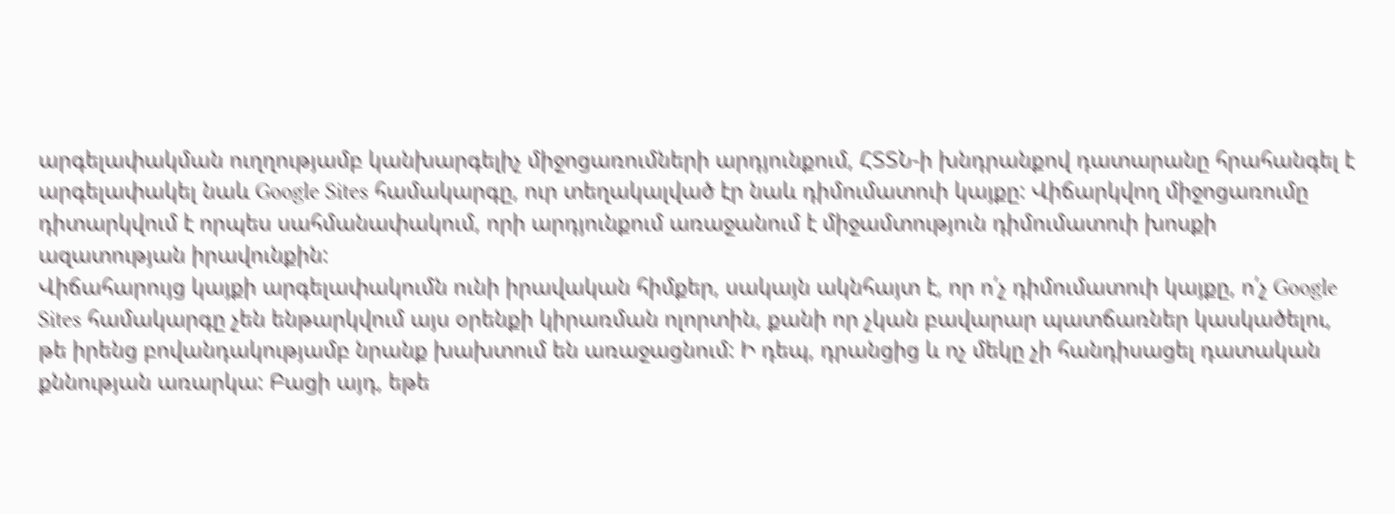արգելափակման ուղղությամբ կանխարգելիչ միջոցառումների արդյունքում, ՀՏՏՆ-ի խնդրանքով դատարանը հրահանգել է արգելափակել նաև Google Sites համակարգը, ուր տեղակալված էր նաև դիմումատուի կայքը: Վիճարկվող միջոցառումը դիտարկվում է որպես սահմանափակում, որի արդյունքում առաջանում է միջամտություն դիմումատուի խոսքի ազատության իրավունքին:
Վիճահարույց կայքի արգելափակումն ունի իրավական հիմքեր, սակայն ակնհայտ է, որ ո՛չ դիմումատուի կայքը, ո՛չ Google Sites համակարգը չեն ենթարկվում այս օրենքի կիրառման ոլորտին, քանի որ չկան բավարար պատճառներ կասկածելու, թե իրենց բովանդակությամբ նրանք խախտում են առաջացնում: Ի դեպ, դրանցից և ոչ մեկը չի հանդիսացել դատական քննության առարկա: Բացի այդ, եթե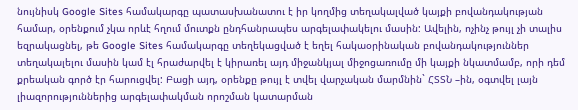նույնիսկ Google Sites համակարգը պատասխանատու է իր կողմից տեղակալված կայքի բովանդակության համար, օրենքում չկա որևէ հղում մուտքն ընդհանրապես արգելափակելու մասին: Ավելին, ոչինչ թույլ չի տալիս եզրակացնել, թե Google Sites համակարգը տեղեկացված է եղել հակաօրինական բովանդակություններ տեղակալելու մասին կամ էլ հրաժարվել է կիրառել այդ միջանկյալ միջոցառումը մի կայքի նկատմամբ, որի դեմ քրեական գործ էր հարուցվել: Բացի այդ, օրենքը թույլ է տվել վարչական մարմնին` ՀՏՏՆ –ին, օգտվել լայն լիազորություններից արգելափակման որոշման կատարման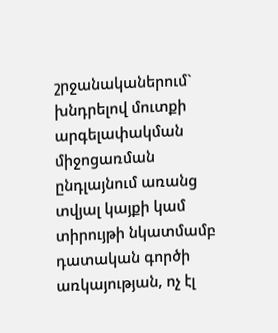շրջանականերում` խնդրելով մուտքի արգելափակման միջոցառման ընդլայնում առանց տվյալ կայքի կամ տիրույթի նկատմամբ դատական գործի առկայության, ոչ էլ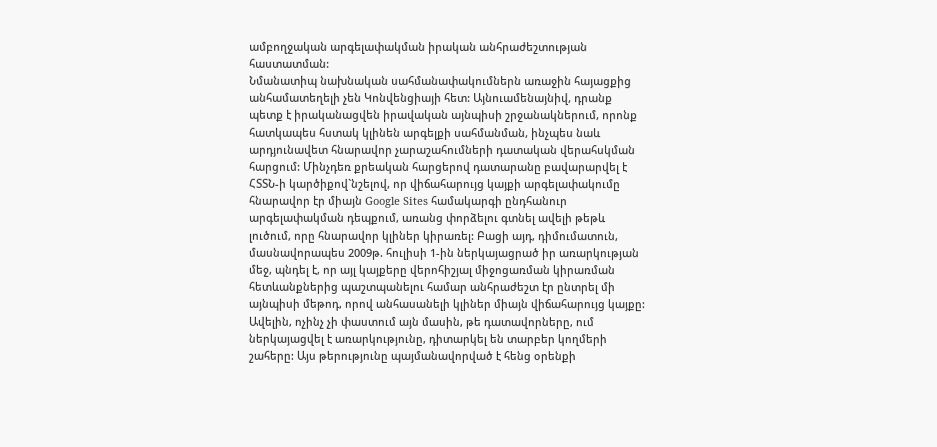ամբողջական արգելափակման իրական անհրաժեշտության հաստատման:
Նմանատիպ նախնական սահմանափակումներն առաջին հայացքից անհամատեղելի չեն Կոնվենցիայի հետ: Այնուամենայնիվ, դրանք պետք է իրականացվեն իրավական այնպիսի շրջանակներում, որոնք հատկապես հստակ կլինեն արգելքի սահմանման, ինչպես նաև արդյունավետ հնարավոր չարաշահումների դատական վերահսկման հարցում: Մինչդեռ քրեական հարցերով դատարանը բավարարվել է ՀՏՏՆ-ի կարծիքով`նշելով, որ վիճահարույց կայքի արգելափակումը հնարավոր էր միայն Google Sites համակարգի ընդհանուր արգելափակման դեպքում, առանց փորձելու գտնել ավելի թեթև լուծում, որը հնարավոր կլիներ կիրառել: Բացի այդ, դիմումատուն, մասնավորապես 2009թ. հուլիսի 1-ին ներկայացրած իր առարկության մեջ, պնդել է, որ այլ կայքերը վերոհիշյալ միջոցառման կիրառման հետևանքներից պաշտպանելու համար անհրաժեշտ էր ընտրել մի այնպիսի մեթոդ, որով անհասանելի կլիներ միայն վիճահարույց կայքը: Ավելին, ոչինչ չի փաստում այն մասին, թե դատավորները, ում ներկայացվել է առարկությունը, դիտարկել են տարբեր կողմերի շահերը: Այս թերությունը պայմանավորված է հենց օրենքի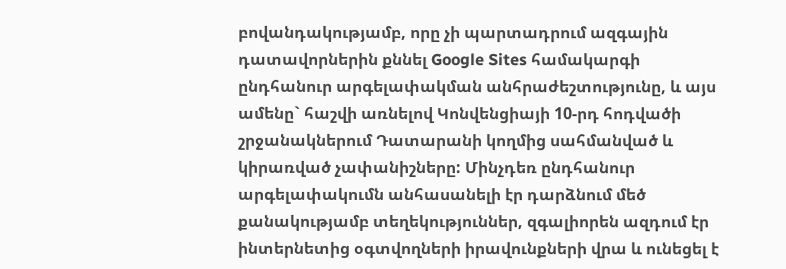բովանդակությամբ, որը չի պարտադրում ազգային դատավորներին քննել Google Sites համակարգի ընդհանուր արգելափակման անհրաժեշտությունը, և այս ամենը` հաշվի առնելով Կոնվենցիայի 10-րդ հոդվածի շրջանակներում Դատարանի կողմից սահմանված և կիրառված չափանիշները: Մինչդեռ ընդհանուր արգելափակումն անհասանելի էր դարձնում մեծ քանակությամբ տեղեկություններ, զգալիորեն ազդում էր ինտերնետից օգտվողների իրավունքների վրա և ունեցել է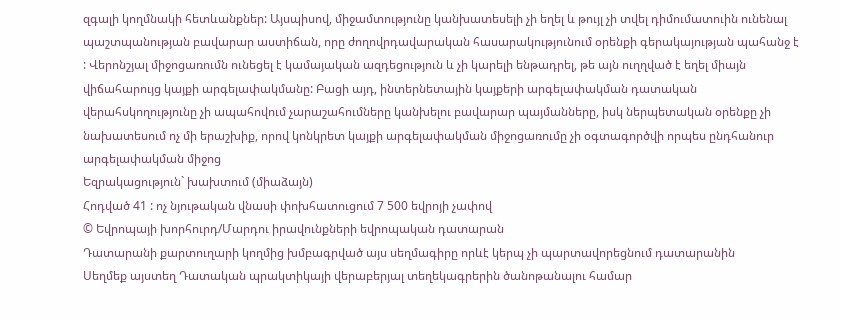զգալի կողմնակի հետևանքներ: Այսպիսով, միջամտությունը կանխատեսելի չի եղել և թույլ չի տվել դիմումատուին ունենալ պաշտպանության բավարար աստիճան, որը ժողովրդավարական հասարակությունում օրենքի գերակայության պահանջ է : Վերոնշյալ միջոցառումն ունեցել է կամայական ազդեցություն և չի կարելի ենթադրել, թե այն ուղղված է եղել միայն վիճահարույց կայքի արգելափակմանը: Բացի այդ, ինտերնետային կայքերի արգելափակման դատական վերահսկողությունը չի ապահովում չարաշահումները կանխելու բավարար պայմանները, իսկ ներպետական օրենքը չի նախատեսում ոչ մի երաշխիք, որով կոնկրետ կայքի արգելափակման միջոցառումը չի օգտագործվի որպես ընդհանուր արգելափակման միջոց
Եզրակացություն` խախտում (միաձայն)
Հոդված 41 : ոչ նյութական վնասի փոխհատուցում 7 500 եվրոյի չափով
© Եվրոպայի խորհուրդ/Մարդու իրավունքների եվրոպական դատարան
Դատարանի քարտուղարի կողմից խմբագրված այս սեղմագիրը որևէ կերպ չի պարտավորեցնում դատարանին
Սեղմեք այստեղ Դատական պրակտիկայի վերաբերյալ տեղեկագրերին ծանոթանալու համար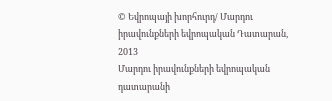© Եվրոպայի խորհուրդ/ Մարդու իրավունքների եվրոպական Դատարան, 2013
Մարդու իրավունքների եվրոպական դատարանի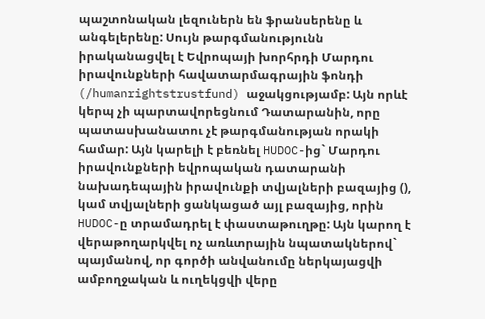պաշտոնական լեզուներն են ֆրանսերենը և անգելերենը: Սույն թարգմանությունն իրականացվել է Եվրոպայի խորհրդի Մարդու իրավունքների հավատարմագրային ֆոնդի (/humanrightstrustfund) աջակցությամբ: Այն որևէ կերպ չի պարտավորեցնում Դատարանին, որը պատասխանատու չէ թարգմանության որակի համար: Այն կարելի է բեռնել HUDOC-ից` Մարդու իրավունքների եվրոպական դատարանի նախադեպային իրավունքի տվյալների բազայից (), կամ տվյալների ցանկացած այլ բազայից, որին HUDOC-ը տրամադրել է փաստաթուղթը: Այն կարող է վերաթողարկվել ոչ առևտրային նպատակներով` պայմանով, որ գործի անվանումը ներկայացվի ամբողջական և ուղեկցվի վերը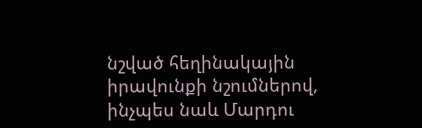նշված հեղինակային իրավունքի նշումներով, ինչպես նաև Մարդու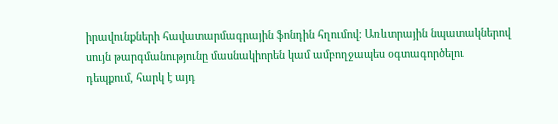իրավունքների հավատարմագրային ֆոնդին հղումով: Առևտրային նպատակներով սույն թարգմանությունը մասնակիորեն կամ ամբողջապես օգտագործելու դեպքում, հարկ է այդ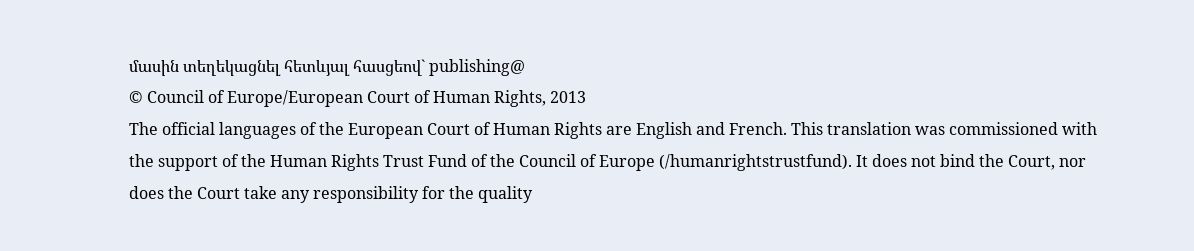մասին տեղեկացնել հետևյալ հասցեով` publishing@
© Council of Europe/European Court of Human Rights, 2013
The official languages of the European Court of Human Rights are English and French. This translation was commissioned with the support of the Human Rights Trust Fund of the Council of Europe (/humanrightstrustfund). It does not bind the Court, nor does the Court take any responsibility for the quality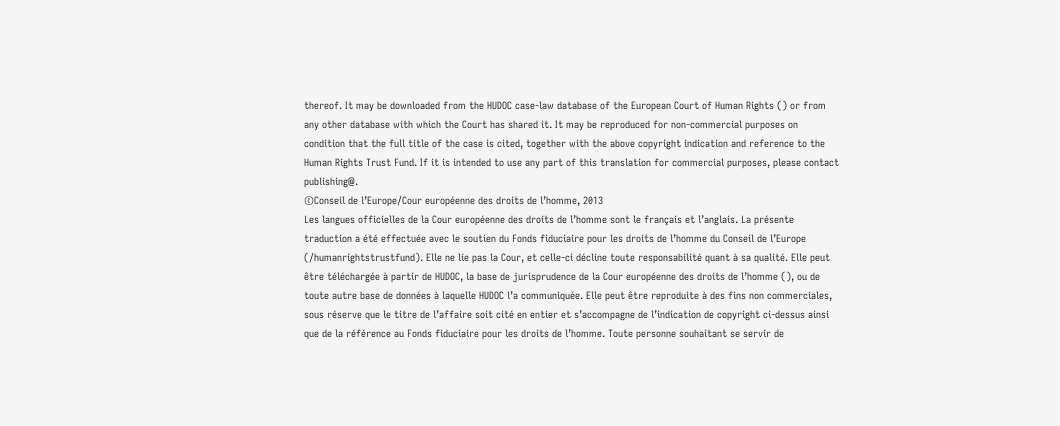thereof. It may be downloaded from the HUDOC case-law database of the European Court of Human Rights () or from any other database with which the Court has shared it. It may be reproduced for non-commercial purposes on condition that the full title of the case is cited, together with the above copyright indication and reference to the Human Rights Trust Fund. If it is intended to use any part of this translation for commercial purposes, please contact publishing@.
©Conseil de l’Europe/Cour européenne des droits de l’homme, 2013
Les langues officielles de la Cour européenne des droits de l’homme sont le français et l’anglais. La présente traduction a été effectuée avec le soutien du Fonds fiduciaire pour les droits de l’homme du Conseil de l’Europe (/humanrightstrustfund). Elle ne lie pas la Cour, et celle-ci décline toute responsabilité quant à sa qualité. Elle peut être téléchargée à partir de HUDOC, la base de jurisprudence de la Cour européenne des droits de l’homme (), ou de toute autre base de données à laquelle HUDOC l’a communiquée. Elle peut être reproduite à des fins non commerciales, sous réserve que le titre de l’affaire soit cité en entier et s’accompagne de l’indication de copyright ci-dessus ainsi que de la référence au Fonds fiduciaire pour les droits de l’homme. Toute personne souhaitant se servir de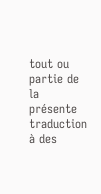tout ou partie de la présente traduction à des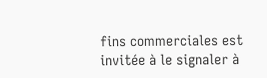fins commerciales est invitée à le signaler à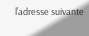l’adresse suivante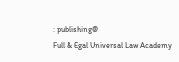: publishing@
Full & Egal Universal Law Academy